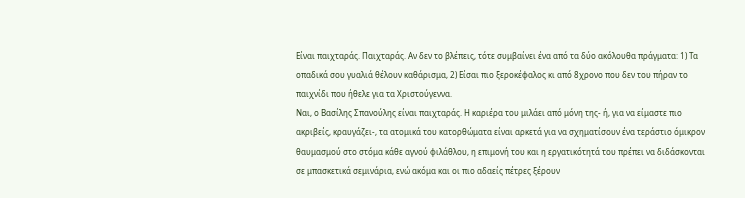Είναι παιχταράς. Παιχταράς. Αν δεν το βλέπεις, τότε συμβαίνει ένα από τα δύο ακόλουθα πράγματα: 1) Τα οπαδικά σου γυαλιά θέλουν καθάρισμα, 2) Είσαι πιο ξεροκέφαλος κι από 8χρονο που δεν του πήραν το παιχνίδι που ήθελε για τα Χριστούγεννα.
Ναι, ο Βασίλης Σπανούλης είναι παιχταράς. Η καριέρα του μιλάει από μόνη της- ή, για να είμαστε πιο ακριβείς, κραυγάζει-, τα ατομικά του κατορθώματα είναι αρκετά για να σχηματίσουν ένα τεράστιο όμικρον θαυμασμού στο στόμα κάθε αγνού φιλάθλου, η επιμονή του και η εργατικότητά του πρέπει να διδάσκονται σε μπασκετικά σεμινάρια, ενώ ακόμα και οι πιο αδαείς πέτρες ξέρουν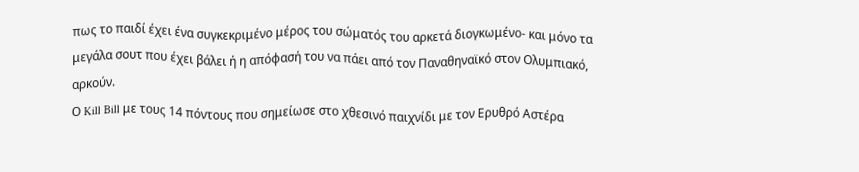πως το παιδί έχει ένα συγκεκριμένο μέρος του σώματός του αρκετά διογκωμένο- και μόνο τα μεγάλα σουτ που έχει βάλει ή η απόφασή του να πάει από τον Παναθηναϊκό στον Ολυμπιακό, αρκούν.
Ο Kill Bill με τους 14 πόντους που σημείωσε στο χθεσινό παιχνίδι με τον Ερυθρό Αστέρα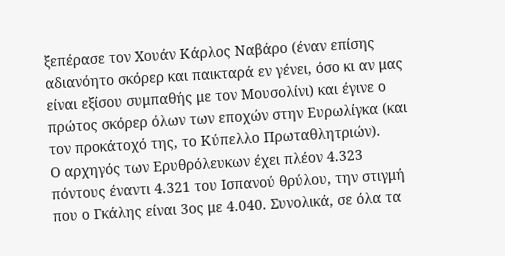ξεπέρασε τον Χουάν Κάρλος Ναβάρο (έναν επίσης αδιανόητο σκόρερ και παικταρά εν γένει, όσο κι αν μας είναι εξίσου συμπαθής με τον Μουσολίνι) και έγινε ο πρώτος σκόρερ όλων των εποχών στην Ευρωλίγκα (και τον προκάτοχό της, το Κύπελλο Πρωταθλητριών).
Ο αρχηγός των Ερυθρόλευκων έχει πλέον 4.323 πόντους έναντι 4.321 του Ισπανού θρύλου, την στιγμή που ο Γκάλης είναι 3ος με 4.040. Συνολικά, σε όλα τα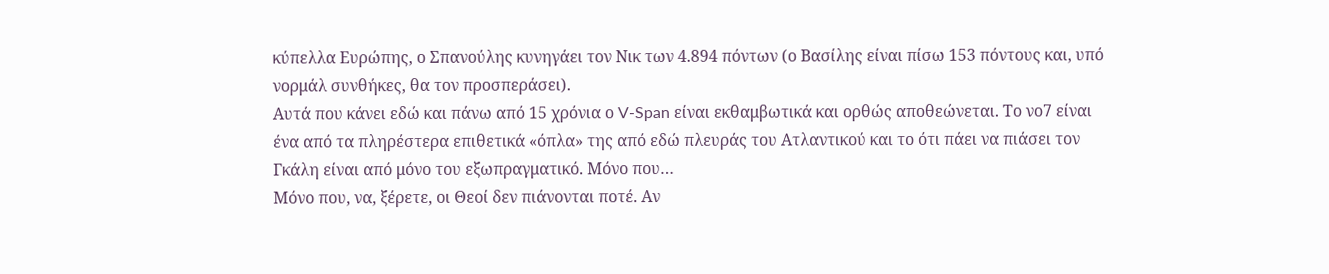κύπελλα Ευρώπης, ο Σπανούλης κυνηγάει τον Νικ των 4.894 πόντων (ο Βασίλης είναι πίσω 153 πόντους και, υπό νορμάλ συνθήκες, θα τον προσπεράσει).
Αυτά που κάνει εδώ και πάνω από 15 χρόνια ο V-Span είναι εκθαμβωτικά και ορθώς αποθεώνεται. Το νο7 είναι ένα από τα πληρέστερα επιθετικά «όπλα» της από εδώ πλευράς του Ατλαντικού και το ότι πάει να πιάσει τον Γκάλη είναι από μόνο του εξωπραγματικό. Μόνο που…
Μόνο που, να, ξέρετε, οι Θεοί δεν πιάνονται ποτέ. Αν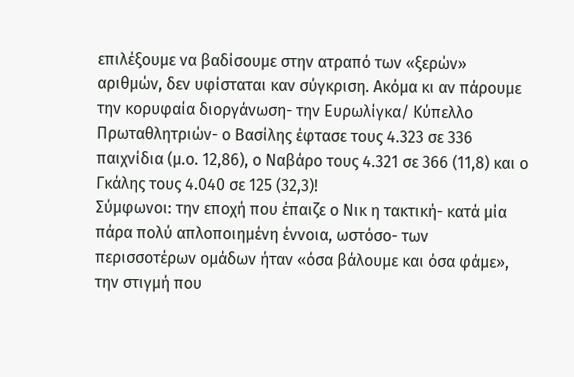επιλέξουμε να βαδίσουμε στην ατραπό των «ξερών» αριθμών, δεν υφίσταται καν σύγκριση. Ακόμα κι αν πάρουμε την κορυφαία διοργάνωση- την Ευρωλίγκα/ Κύπελλο Πρωταθλητριών- ο Βασίλης έφτασε τους 4.323 σε 336 παιχνίδια (μ.ο. 12,86), ο Ναβάρο τους 4.321 σε 366 (11,8) και ο Γκάλης τους 4.040 σε 125 (32,3)!
Σύμφωνοι: την εποχή που έπαιζε ο Νικ η τακτική- κατά μία πάρα πολύ απλοποιημένη έννοια, ωστόσο- των περισσοτέρων ομάδων ήταν «όσα βάλουμε και όσα φάμε», την στιγμή που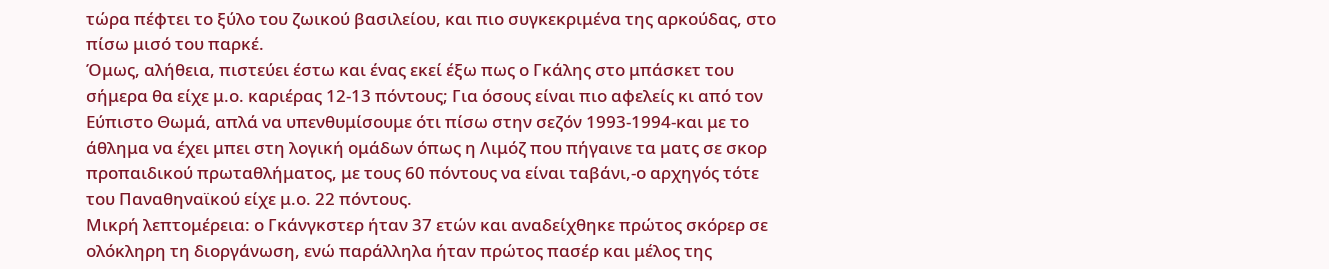τώρα πέφτει το ξύλο του ζωικού βασιλείου, και πιο συγκεκριμένα της αρκούδας, στο πίσω μισό του παρκέ.
Όμως, αλήθεια, πιστεύει έστω και ένας εκεί έξω πως ο Γκάλης στο μπάσκετ του σήμερα θα είχε μ.ο. καριέρας 12-13 πόντους; Για όσους είναι πιο αφελείς κι από τον Εύπιστο Θωμά, απλά να υπενθυμίσουμε ότι πίσω στην σεζόν 1993-1994-και με το άθλημα να έχει μπει στη λογική ομάδων όπως η Λιμόζ που πήγαινε τα ματς σε σκορ προπαιδικού πρωταθλήματος, με τους 60 πόντους να είναι ταβάνι,-ο αρχηγός τότε του Παναθηναϊκού είχε μ.ο. 22 πόντους.
Μικρή λεπτομέρεια: ο Γκάνγκστερ ήταν 37 ετών και αναδείχθηκε πρώτος σκόρερ σε ολόκληρη τη διοργάνωση, ενώ παράλληλα ήταν πρώτος πασέρ και μέλος της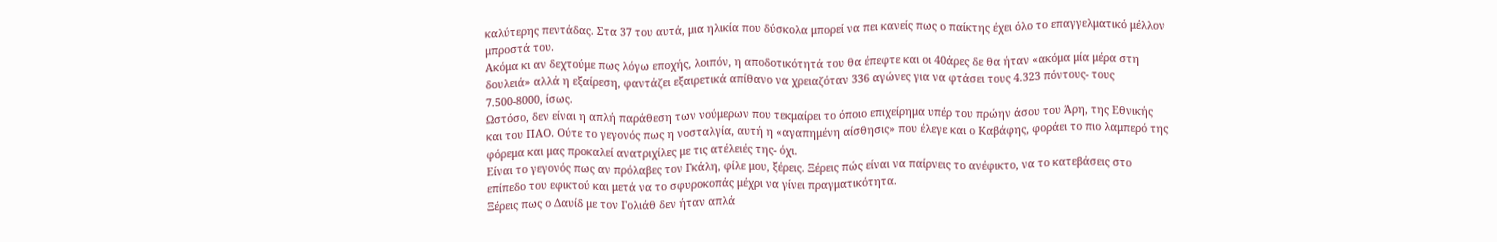καλύτερης πεντάδας. Στα 37 του αυτά, μια ηλικία που δύσκολα μπορεί να πει κανείς πως ο παίκτης έχει όλο το επαγγελματικό μέλλον μπροστά του.
Ακόμα κι αν δεχτούμε πως λόγω εποχής, λοιπόν, η αποδοτικότητά του θα έπεφτε και οι 40άρες δε θα ήταν «ακόμα μία μέρα στη δουλειά» αλλά η εξαίρεση, φαντάζει εξαιρετικά απίθανο να χρειαζόταν 336 αγώνες για να φτάσει τους 4.323 πόντους- τους 7.500-8000, ίσως.
Ωστόσο, δεν είναι η απλή παράθεση των νούμερων που τεκμαίρει το όποιο επιχείρημα υπέρ του πρώην άσου του Άρη, της Εθνικής και του ΠΑΟ. Ούτε το γεγονός πως η νοσταλγία, αυτή η «αγαπημένη αίσθησις» που έλεγε και ο Καβάφης, φοράει το πιο λαμπερό της φόρεμα και μας προκαλεί ανατριχίλες με τις ατέλειές της- όχι.
Είναι το γεγονός πως αν πρόλαβες τον Γκάλη, φίλε μου, ξέρεις. Ξέρεις πώς είναι να παίρνεις το ανέφικτο, να το κατεβάσεις στο επίπεδο του εφικτού και μετά να το σφυροκοπάς μέχρι να γίνει πραγματικότητα.
Ξέρεις πως ο Δαυίδ με τον Γολιάθ δεν ήταν απλά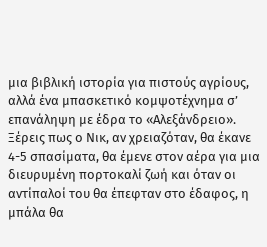μια βιβλική ιστορία για πιστούς αγρίους, αλλά ένα μπασκετικό κομψοτέχνημα σ’ επανάληψη με έδρα το «Αλεξάνδρειο».
Ξέρεις πως ο Νικ, αν χρειαζόταν, θα έκανε 4-5 σπασίματα, θα έμενε στον αέρα για μια διευρυμένη πορτοκαλί ζωή και όταν οι αντίπαλοί του θα έπεφταν στο έδαφος, η μπάλα θα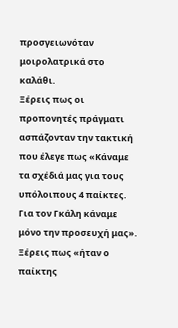προσγειωνόταν μοιρολατρικά στο καλάθι.
Ξέρεις πως οι προπονητές πράγματι ασπάζονταν την τακτική που έλεγε πως «Κάναμε τα σχέδιά μας για τους υπόλοιπους 4 παίκτες. Για τον Γκάλη κάναμε μόνο την προσευχή μας».
Ξέρεις πως «ήταν ο παίκτης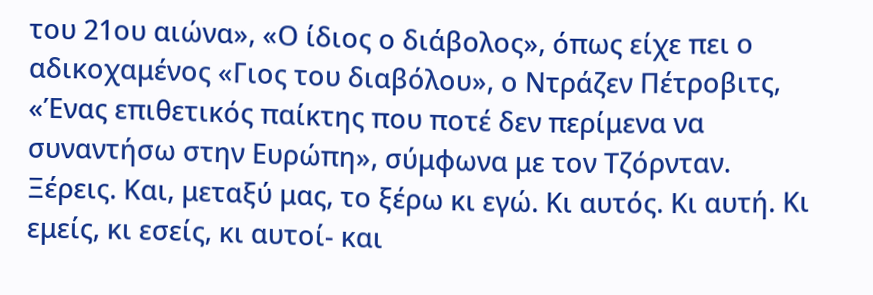του 21ου αιώνα», «Ο ίδιος ο διάβολος», όπως είχε πει ο αδικοχαμένος «Γιος του διαβόλου», ο Ντράζεν Πέτροβιτς, «Ένας επιθετικός παίκτης που ποτέ δεν περίμενα να συναντήσω στην Ευρώπη», σύμφωνα με τον Τζόρνταν.
Ξέρεις. Και, μεταξύ μας, το ξέρω κι εγώ. Κι αυτός. Κι αυτή. Κι εμείς, κι εσείς, κι αυτοί- και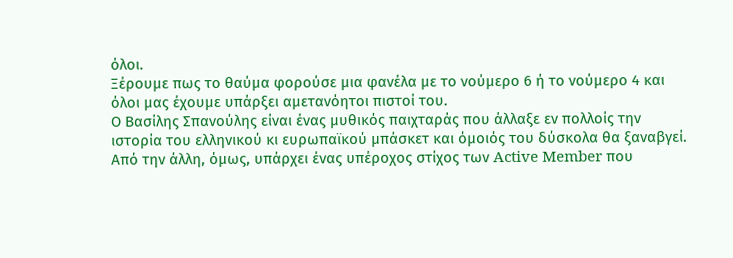όλοι.
Ξέρουμε πως το θαύμα φορούσε μια φανέλα με το νούμερο 6 ή το νούμερο 4 και όλοι μας έχουμε υπάρξει αμετανόητοι πιστοί του.
Ο Βασίλης Σπανούλης είναι ένας μυθικός παιχταράς που άλλαξε εν πολλοίς την ιστορία του ελληνικού κι ευρωπαϊκού μπάσκετ και όμοιός του δύσκολα θα ξαναβγεί.
Από την άλλη, όμως, υπάρχει ένας υπέροχος στίχος των Active Member που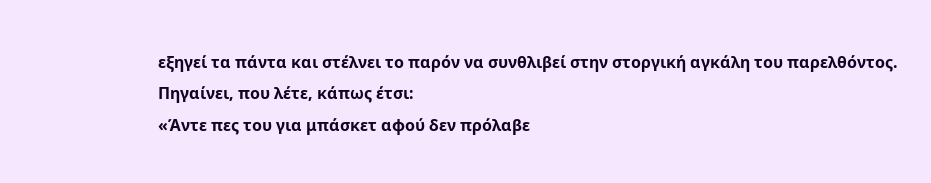εξηγεί τα πάντα και στέλνει το παρόν να συνθλιβεί στην στοργική αγκάλη του παρελθόντος.
Πηγαίνει, που λέτε, κάπως έτσι:
«Άντε πες του για μπάσκετ αφού δεν πρόλαβε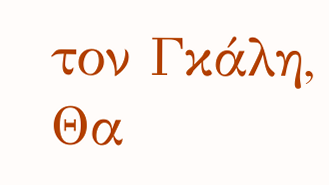τον Γκάλη,
Θα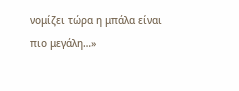νομίζει τώρα η μπάλα είναι πιο μεγάλη…»